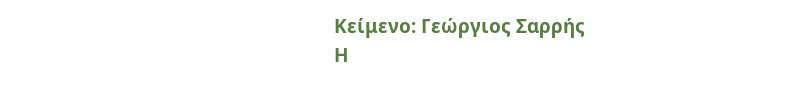Κείμενο: Γεώργιος Σαρρής
Η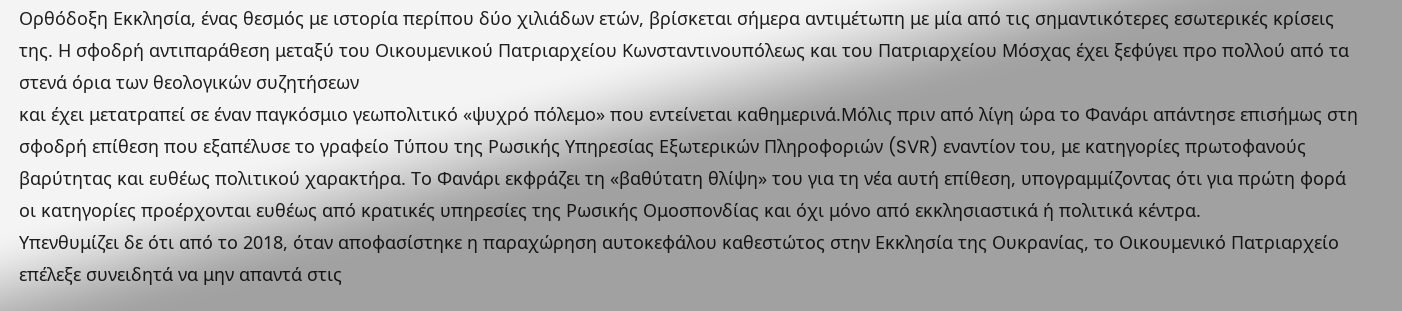Ορθόδοξη Εκκλησία, ένας θεσμός με ιστορία περίπου δύο χιλιάδων ετών, βρίσκεται σήμερα αντιμέτωπη με μία από τις σημαντικότερες εσωτερικές κρίσεις της. Η σφοδρή αντιπαράθεση μεταξύ του Οικουμενικού Πατριαρχείου Κωνσταντινουπόλεως και του Πατριαρχείου Μόσχας έχει ξεφύγει προ πολλού από τα στενά όρια των θεολογικών συζητήσεων
και έχει μετατραπεί σε έναν παγκόσμιο γεωπολιτικό «ψυχρό πόλεμο» που εντείνεται καθημερινά.Μόλις πριν από λίγη ώρα το Φανάρι απάντησε επισήμως στη σφοδρή επίθεση που εξαπέλυσε το γραφείο Τύπου της Ρωσικής Υπηρεσίας Εξωτερικών Πληροφοριών (SVR) εναντίον του, με κατηγορίες πρωτοφανούς βαρύτητας και ευθέως πολιτικού χαρακτήρα. Το Φανάρι εκφράζει τη «βαθύτατη θλίψη» του για τη νέα αυτή επίθεση, υπογραμμίζοντας ότι για πρώτη φορά οι κατηγορίες προέρχονται ευθέως από κρατικές υπηρεσίες της Ρωσικής Ομοσπονδίας και όχι μόνο από εκκλησιαστικά ή πολιτικά κέντρα.
Υπενθυμίζει δε ότι από το 2018, όταν αποφασίστηκε η παραχώρηση αυτοκεφάλου καθεστώτος στην Εκκλησία της Ουκρανίας, το Οικουμενικό Πατριαρχείο επέλεξε συνειδητά να μην απαντά στις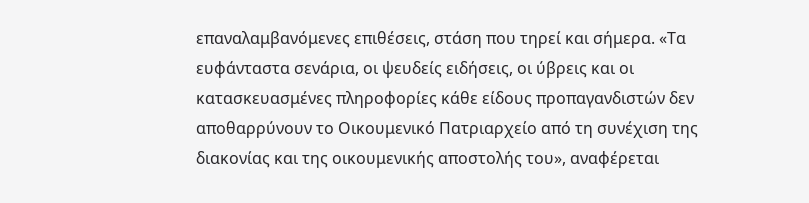επαναλαμβανόμενες επιθέσεις, στάση που τηρεί και σήμερα. «Τα ευφάνταστα σενάρια, οι ψευδείς ειδήσεις, οι ύβρεις και οι κατασκευασμένες πληροφορίες κάθε είδους προπαγανδιστών δεν αποθαρρύνουν το Οικουμενικό Πατριαρχείο από τη συνέχιση της διακονίας και της οικουμενικής αποστολής του», αναφέρεται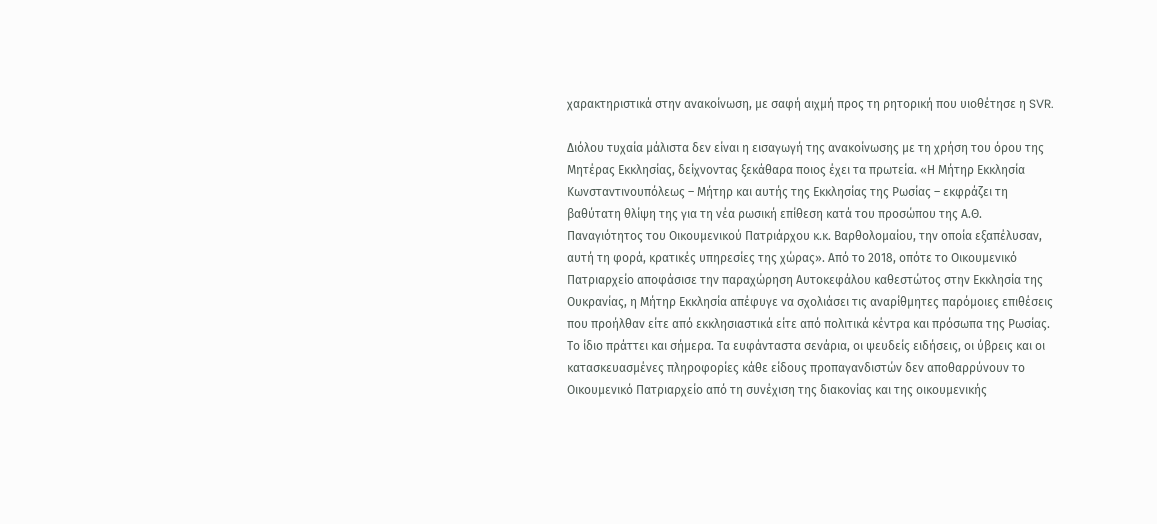χαρακτηριστικά στην ανακοίνωση, με σαφή αιχμή προς τη ρητορική που υιοθέτησε η SVR.

Διόλου τυχαία μάλιστα δεν είναι η εισαγωγή της ανακοίνωσης με τη χρήση του όρου της Μητέρας Εκκλησίας, δείχνοντας ξεκάθαρα ποιος έχει τα πρωτεία. «Η Μήτηρ Εκκλησία Κωνσταντινουπόλεως – Μήτηρ και αυτής της Εκκλησίας της Ρωσίας – εκφράζει τη βαθύτατη θλίψη της για τη νέα ρωσική επίθεση κατά του προσώπου της Α.Θ. Παναγιότητος του Οικουμενικού Πατριάρχου κ.κ. Βαρθολομαίου, την οποία εξαπέλυσαν, αυτή τη φορά, κρατικές υπηρεσίες της χώρας». Από το 2018, οπότε το Οικουμενικό Πατριαρχείο αποφάσισε την παραχώρηση Αυτοκεφάλου καθεστώτος στην Εκκλησία της Ουκρανίας, η Μήτηρ Εκκλησία απέφυγε να σχολιάσει τις αναρίθμητες παρόμοιες επιθέσεις που προήλθαν είτε από εκκλησιαστικά είτε από πολιτικά κέντρα και πρόσωπα της Ρωσίας. Το ίδιο πράττει και σήμερα. Τα ευφάνταστα σενάρια, οι ψευδείς ειδήσεις, οι ύβρεις και οι κατασκευασμένες πληροφορίες κάθε είδους προπαγανδιστών δεν αποθαρρύνουν το Οικουμενικό Πατριαρχείο από τη συνέχιση της διακονίας και της οικουμενικής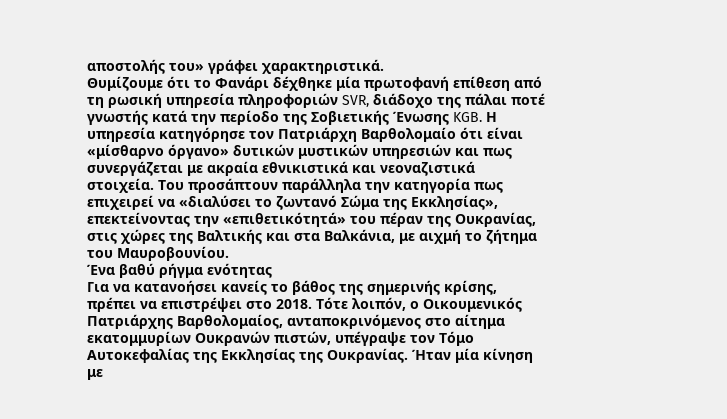αποστολής του» γράφει χαρακτηριστικά.
Θυμίζουμε ότι το Φανάρι δέχθηκε μία πρωτοφανή επίθεση από τη ρωσική υπηρεσία πληροφοριών SVR, διάδοχο της πάλαι ποτέ γνωστής κατά την περίοδο της Σοβιετικής Ένωσης KGB. Η υπηρεσία κατηγόρησε τον Πατριάρχη Βαρθολομαίο ότι είναι «μίσθαρνο όργανο» δυτικών μυστικών υπηρεσιών και πως συνεργάζεται με ακραία εθνικιστικά και νεοναζιστικά στοιχεία. Του προσάπτουν παράλληλα την κατηγορία πως επιχειρεί να «διαλύσει το ζωντανό Σώμα της Εκκλησίας», επεκτείνοντας την «επιθετικότητά» του πέραν της Ουκρανίας, στις χώρες της Βαλτικής και στα Βαλκάνια, με αιχμή το ζήτημα του Μαυροβουνίου.
Ένα βαθύ ρήγμα ενότητας
Για να κατανοήσει κανείς το βάθος της σημερινής κρίσης, πρέπει να επιστρέψει στο 2018. Τότε λοιπόν, ο Οικουμενικός Πατριάρχης Βαρθολομαίος, ανταποκρινόμενος στο αίτημα εκατομμυρίων Ουκρανών πιστών, υπέγραψε τον Τόμο Αυτοκεφαλίας της Εκκλησίας της Ουκρανίας. Ήταν μία κίνηση με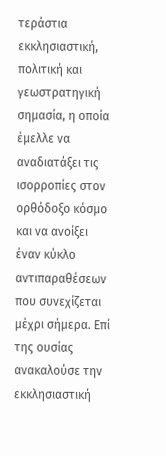τεράστια εκκλησιαστική, πολιτική και γεωστρατηγική σημασία, η οποία έμελλε να αναδιατάξει τις ισορροπίες στον ορθόδοξο κόσμο και να ανοίξει έναν κύκλο αντιπαραθέσεων που συνεχίζεται μέχρι σήμερα. Επί της ουσίας ανακαλούσε την εκκλησιαστική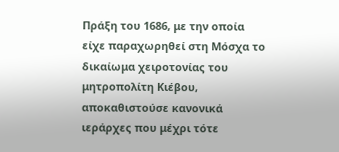Πράξη του 1686, με την οποία είχε παραχωρηθεί στη Μόσχα το δικαίωμα χειροτονίας του μητροπολίτη Κιέβου, αποκαθιστούσε κανονικά ιεράρχες που μέχρι τότε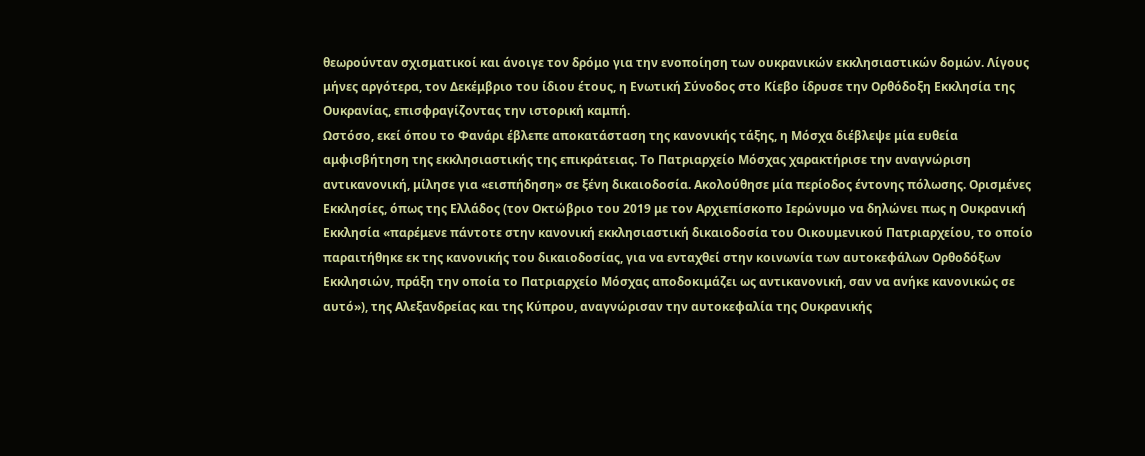θεωρούνταν σχισματικοί και άνοιγε τον δρόμο για την ενοποίηση των ουκρανικών εκκλησιαστικών δομών. Λίγους μήνες αργότερα, τον Δεκέμβριο του ίδιου έτους, η Ενωτική Σύνοδος στο Κίεβο ίδρυσε την Ορθόδοξη Εκκλησία της Ουκρανίας, επισφραγίζοντας την ιστορική καμπή.
Ωστόσο, εκεί όπου το Φανάρι έβλεπε αποκατάσταση της κανονικής τάξης, η Μόσχα διέβλεψε μία ευθεία αμφισβήτηση της εκκλησιαστικής της επικράτειας. Το Πατριαρχείο Μόσχας χαρακτήρισε την αναγνώριση αντικανονική, μίλησε για «εισπήδηση» σε ξένη δικαιοδοσία. Ακολούθησε μία περίοδος έντονης πόλωσης. Ορισμένες Εκκλησίες, όπως της Ελλάδος (τον Οκτώβριο του 2019 με τον Αρχιεπίσκοπο Ιερώνυμο να δηλώνει πως η Ουκρανική Εκκλησία «παρέμενε πάντοτε στην κανονική εκκλησιαστική δικαιοδοσία του Οικουμενικού Πατριαρχείου, το οποίο παραιτήθηκε εκ της κανονικής του δικαιοδοσίας, για να ενταχθεί στην κοινωνία των αυτοκεφάλων Ορθοδόξων Εκκλησιών, πράξη την οποία το Πατριαρχείο Μόσχας αποδοκιμάζει ως αντικανονική, σαν να ανήκε κανονικώς σε αυτό»), της Αλεξανδρείας και της Κύπρου, αναγνώρισαν την αυτοκεφαλία της Ουκρανικής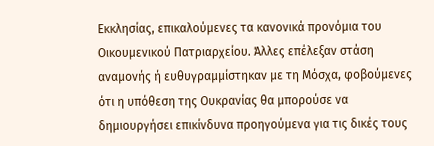Εκκλησίας, επικαλούμενες τα κανονικά προνόμια του Οικουμενικού Πατριαρχείου. Άλλες επέλεξαν στάση αναμονής ή ευθυγραμμίστηκαν με τη Μόσχα, φοβούμενες ότι η υπόθεση της Ουκρανίας θα μπορούσε να δημιουργήσει επικίνδυνα προηγούμενα για τις δικές τους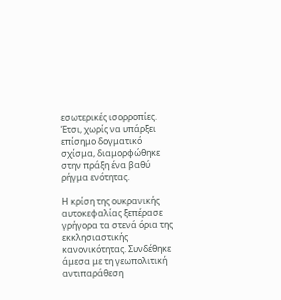εσωτερικές ισορροπίες. Έτσι, χωρίς να υπάρξει επίσημο δογματικό σχίσμα, διαμορφώθηκε στην πράξη ένα βαθύ ρήγμα ενότητας.

Η κρίση της ουκρανικής αυτοκεφαλίας ξεπέρασε γρήγορα τα στενά όρια της εκκλησιαστικής κανονικότητας. Συνδέθηκε άμεσα με τη γεωπολιτική αντιπαράθεση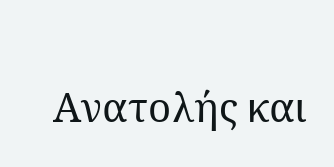Ανατολής και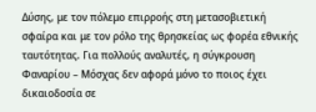Δύσης, με τον πόλεμο επιρροής στη μετασοβιετική σφαίρα και με τον ρόλο της θρησκείας ως φορέα εθνικής ταυτότητας. Για πολλούς αναλυτές, η σύγκρουση Φαναρίου – Μόσχας δεν αφορά μόνο το ποιος έχει δικαιοδοσία σε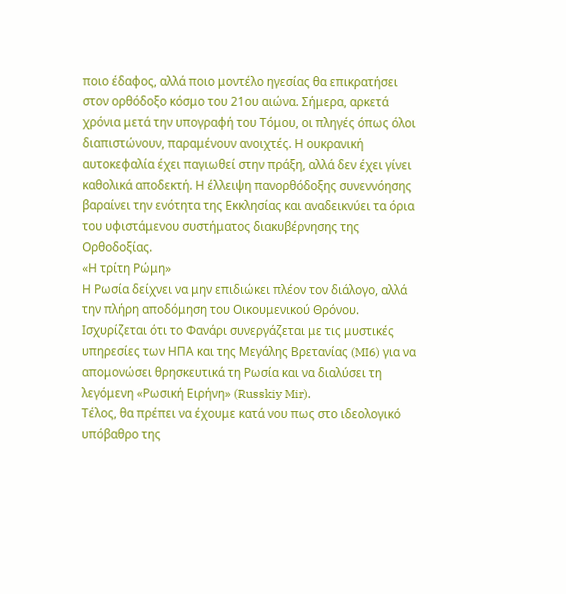ποιο έδαφος, αλλά ποιο μοντέλο ηγεσίας θα επικρατήσει στον ορθόδοξο κόσμο του 21ου αιώνα. Σήμερα, αρκετά χρόνια μετά την υπογραφή του Τόμου, οι πληγές όπως όλοι διαπιστώνουν, παραμένουν ανοιχτές. Η ουκρανική αυτοκεφαλία έχει παγιωθεί στην πράξη, αλλά δεν έχει γίνει καθολικά αποδεκτή. Η έλλειψη πανορθόδοξης συνεννόησης βαραίνει την ενότητα της Εκκλησίας και αναδεικνύει τα όρια του υφιστάμενου συστήματος διακυβέρνησης της Ορθοδοξίας.
«Η τρίτη Ρώμη»
Η Ρωσία δείχνει να μην επιδιώκει πλέον τον διάλογο, αλλά την πλήρη αποδόμηση του Οικουμενικού Θρόνου. Ισχυρίζεται ότι το Φανάρι συνεργάζεται με τις μυστικές υπηρεσίες των ΗΠΑ και της Μεγάλης Βρετανίας (MI6) για να απομονώσει θρησκευτικά τη Ρωσία και να διαλύσει τη λεγόμενη «Ρωσική Ειρήνη» (Russkiy Mir).
Τέλος, θα πρέπει να έχουμε κατά νου πως στο ιδεολογικό υπόβαθρο της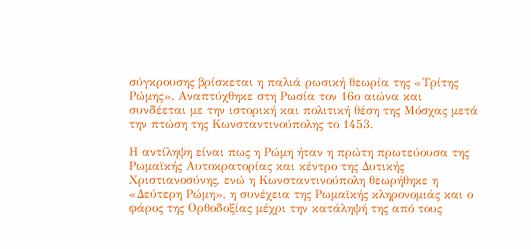σύγκρουσης βρίσκεται η παλιά ρωσική θεωρία της «Τρίτης Ρώμης». Αναπτύχθηκε στη Ρωσία τον 16ο αιώνα και συνδέεται με την ιστορική και πολιτική θέση της Μόσχας μετά την πτώση της Κωνσταντινούπολης το 1453.

Η αντίληψη είναι πως η Ρώμη ήταν η πρώτη πρωτεύουσα της Ρωμαϊκής Αυτοκρατορίας και κέντρο της Δυτικής Χριστιανοσύνης, ενώ η Κωνσταντινούπολη θεωρήθηκε η «Δεύτερη Ρώμη», η συνέχεια της Ρωμαϊκής κληρονομιάς και ο φάρος της Ορθοδοξίας μέχρι την κατάληψή της από τους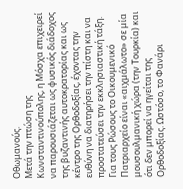Οθωμανούς.
Μετά την πτώση της Κωνσταντινούπολης, η Μόσχα επιχειρεί να παρουσιάζεται ως φυσικός διάδοχος της βυζαντινής αυτοκρατορίας και ως κέντρο της Ορθοδοξίας, έχοντας την ευθύνη να διατηρήσει την πίστη και να προστατεύσει την εκκλησιαστική τάξη. Για τους Ρώσους το Οικουμενικό Πατριαρχείο είναι «αιχμάλωτο» σε μία μουσουλμανική χώρα (την Τουρκία) και ότι δεν μπορεί να ηγείται της Ορθοδοξίας. Ωστόσο, το Φανάρι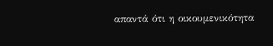απαντά ότι η οικουμενικότητα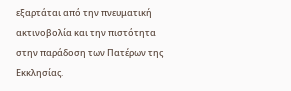εξαρτάται από την πνευματική ακτινοβολία και την πιστότητα στην παράδοση των Πατέρων της Εκκλησίας.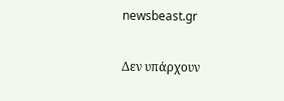newsbeast.gr

Δεν υπάρχουν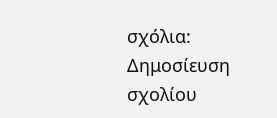σχόλια:
Δημοσίευση σχολίου